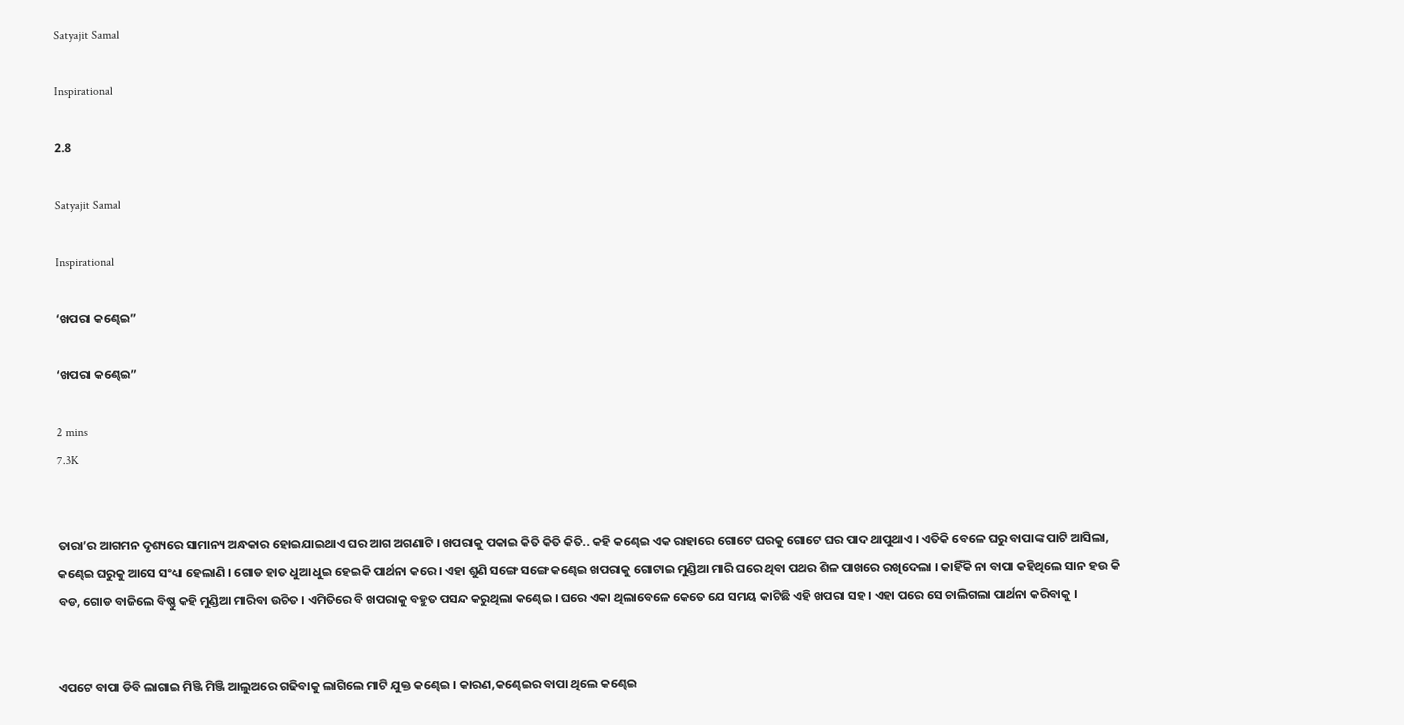Satyajit Samal

Inspirational

2.8

Satyajit Samal

Inspirational

‘ଖପରା କଣ୍ଢେଇ”

‘ଖପରା କଣ୍ଢେଇ”

2 mins
7.3K


ତାରା’ର ଆଗମନ ଦୃଶ୍ୟରେ ସାମାନ୍ୟ ଅନ୍ଧକାର ହୋଇଯାଇଥାଏ ଘର ଆଗ ଅଗଣାଟି । ଖପରାକୁ ପକାଇ କିତି କିତି କିତି.. କହି କଣ୍ଢେଇ ଏକ ରାହାରେ ଗୋଟେ ଘରକୁ ଗୋଟେ ଘର ପାଦ ଥାପୁଥାଏ । ଏତିକି ବେଳେ ଘରୁ ବାପାଙ୍କ ପାଟି ଆସିଲା, କଣ୍ଢେଇ ଘରୁକୁ ଆସେ ସଂଧ୍ୟା ହେଲାଣି । ଗୋଡ ହାତ ଧୁଆ ଧୁଇ ହେଇକି ପାର୍ଥନା କରେ । ଏହା ଶୁଣି ସଙ୍ଗେ ସଙ୍ଗେ କଣ୍ଢେଇ ଖପରାକୁ ଗୋଟାଇ ମୁଣ୍ଡିଆ ମାରି ଘରେ ଥିବା ପଥର ଶିଳ ପାଖରେ ରଖିଦେଲା । କାହିଁକି ନା ବାପା କହିଥିଲେ ସାନ ହଉ କି ବଡ, ଗୋଡ ବାଜିଲେ ବିଷ୍ଣୁ କହି ମୁଣ୍ଡିଆ ମାରିବା ଉଚିତ । ଏମିତିରେ ବି ଖପରାକୁ ବହୁତ ପସନ୍ଦ କରୁଥିଲା କଣ୍ଢେଇ । ଘରେ ଏକା ଥିଲାବେଳେ କେତେ ଯେ ସମୟ କାଟିଛି ଏହି ଖପରା ସହ । ଏହା ପରେ ସେ ଚାଲିଗଲା ପାର୍ଥନା କରିବାକୁ ।


ଏପଟେ ବାପା ଡିବି ଲାଗାଇ ମିଞ୍ଜି ମିଞ୍ଜି ଆଲୁଅରେ ଗଢିବାକୁ ଲାଗିଲେ ମାଟି ଯୁକ୍ତ କଣ୍ଢେଇ । କାରଣ,କଣ୍ଢେଇର ବାପା ଥିଲେ କଣ୍ଢେଇ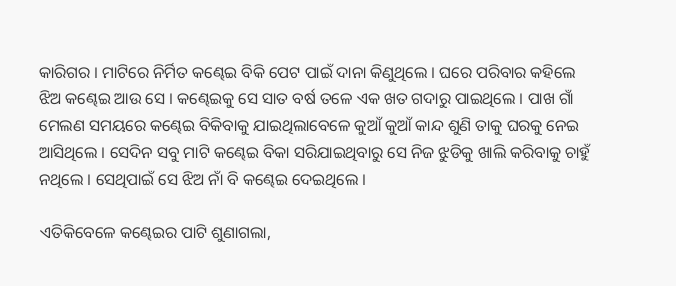କାରିଗର । ମାଟିରେ ନିର୍ମିତ କଣ୍ଢେଇ ବିକି ପେଟ ପାଇଁ ଦାନା କିଣୁଥିଲେ । ଘରେ ପରିବାର କହିଲେ ଝିଅ କଣ୍ଢେଇ ଆଉ ସେ । କଣ୍ଢେଇକୁ ସେ ସାତ ବର୍ଷ ତଳେ ଏକ ଖତ ଗଦାରୁ ପାଇଥିଲେ । ପାଖ ଗାଁ ମେଲଣ ସମୟରେ କଣ୍ଢେଇ ବିକିବାକୁ ଯାଇଥିଲାବେଳେ କୁଆଁ କୁଆଁ କାନ୍ଦ ଶୁଣି ତାକୁ ଘରକୁ ନେଇ ଆସିଥିଲେ । ସେଦିନ ସବୁ ମାଟି କଣ୍ଢେଇ ବିକା ସରିଯାଇଥିବାରୁ ସେ ନିଜ ଝୁଡିକୁ ଖାଲି କରିବାକୁ ଚାହୁଁ ନଥିଲେ । ସେଥିପାଇଁ ସେ ଝିଅ ନାଁ ବି କଣ୍ଢେଇ ଦେଇଥିଲେ ।

ଏତିକିବେଳେ କଣ୍ଢେଇର ପାଟି ଶୁଣାଗଲା,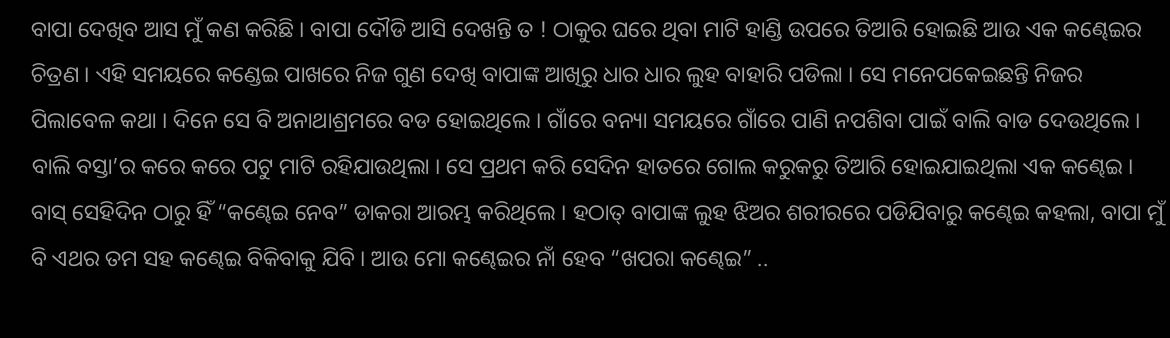ବାପା ଦେଖିବ ଆସ ମୁଁ କଣ କରିଛି । ବାପା ଦୌଡି ଆସି ଦେଖନ୍ତି ତ ! ଠାକୁର ଘରେ ଥିବା ମାଟି ହାଣ୍ଡି ଉପରେ ତିଆରି ହୋଇଛି ଆଉ ଏକ କଣ୍ଢେଇର ଚିତ୍ରଣ । ଏହି ସମୟରେ କଣ୍ଡେଇ ପାଖରେ ନିଜ ଗୁଣ ଦେଖି ବାପାଙ୍କ ଆଖିରୁ ଧାର ଧାର ଲୁହ ବାହାରି ପଡିଲା । ସେ ମନେପକେଇଛନ୍ତି ନିଜର ପିଲାବେଳ କଥା । ଦିନେ ସେ ବି ଅନାଥାଶ୍ରମରେ ବଡ ହୋଇଥିଲେ । ଗାଁରେ ବନ୍ୟା ସମୟରେ ଗାଁରେ ପାଣି ନପଶିବା ପାଇଁ ବାଲି ବାଡ ଦେଉଥିଲେ । ବାଲି ବସ୍ତା’ର କରେ କରେ ପଟୁ ମାଟି ରହିଯାଉଥିଲା । ସେ ପ୍ରଥମ କରି ସେଦିନ ହାତରେ ଗୋଲ କରୁକରୁ ତିଆରି ହୋଇଯାଇଥିଲା ଏକ କଣ୍ଢେଇ । ବାସ୍ ସେହିଦିନ ଠାରୁ ହିଁ “କଣ୍ଢେଇ ନେବ” ଡାକରା ଆରମ୍ଭ କରିଥିଲେ । ହଠାତ୍ ବାପାଙ୍କ ଲୁହ ଝିଅର ଶରୀରରେ ପଡିଯିବାରୁ କଣ୍ଢେଇ କହଲା, ବାପା ମୁଁ ବି ଏଥର ତମ ସହ କଣ୍ଢେଇ ବିକିବାକୁ ଯିବି । ଆଉ ମୋ କଣ୍ଢେଇର ନାଁ ହେବ “ଖପରା କଣ୍ଢେଇ” ..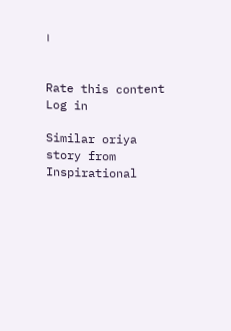।


Rate this content
Log in

Similar oriya story from Inspirational